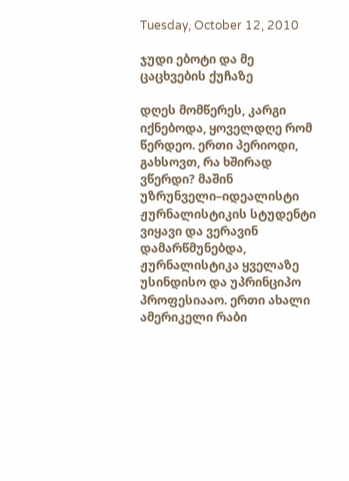Tuesday, October 12, 2010

ჯუდი ებოტი და მე ცაცხვების ქუჩაზე

დღეს მომწერეს, კარგი იქნებოდა, ყოველდღე რომ წერდეო. ერთი პერიოდი, გახსოვთ, რა ხშირად ვწერდი? მაშინ უზრუნველი–იდეალისტი ჟურნალისტიკის სტუდენტი ვიყავი და ვერავინ დამარწმუნებდა, ჟურნალისტიკა ყველაზე უსინდისო და უპრინციპო პროფესიააო. ერთი ახალი ამერიკელი რაბი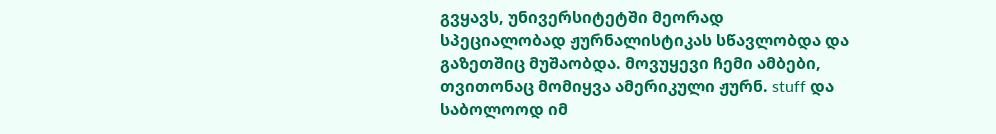გვყავს, უნივერსიტეტში მეორად სპეციალობად ჟურნალისტიკას სწავლობდა და გაზეთშიც მუშაობდა. მოვუყევი ჩემი ამბები, თვითონაც მომიყვა ამერიკული ჟურნ. stuff და საბოლოოდ იმ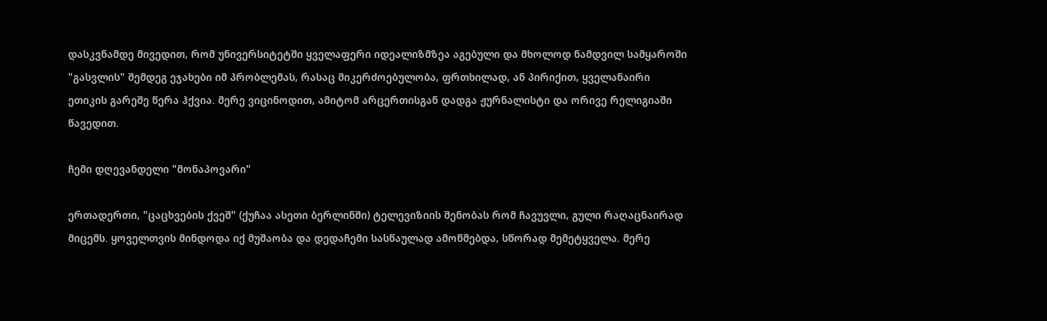დასკვნამდე მივედით, რომ უნივერსიტეტში ყველაფერი იდეალიზმზეა აგებული და მხოლოდ ნამდვილ სამყაროში "გასვლის" შემდეგ ეჯახები იმ პრობლემას, რასაც მიკერძოებულობა, ფრთხილად, ან პირიქით, ყველანაირი ეთიკის გარეშე წერა ჰქვია. მერე ვიცინოდით, ამიტომ არცერთისგან დადგა ჟურნალისტი და ორივე რელიგიაში წავედით.

ჩემი დღევანდელი "მონაპოვარი"

ერთადერთი, "ცაცხვების ქვეშ" (ქუჩაა ასეთი ბერლინში) ტელევიზიის შენობას რომ ჩავუვლი, გული რაღაცნაირად მიცემს. ყოველთვის მინდოდა იქ მუშაობა და დედაჩემი სასწაულად ამოწმებდა, სწორად მემეტყველა. მერე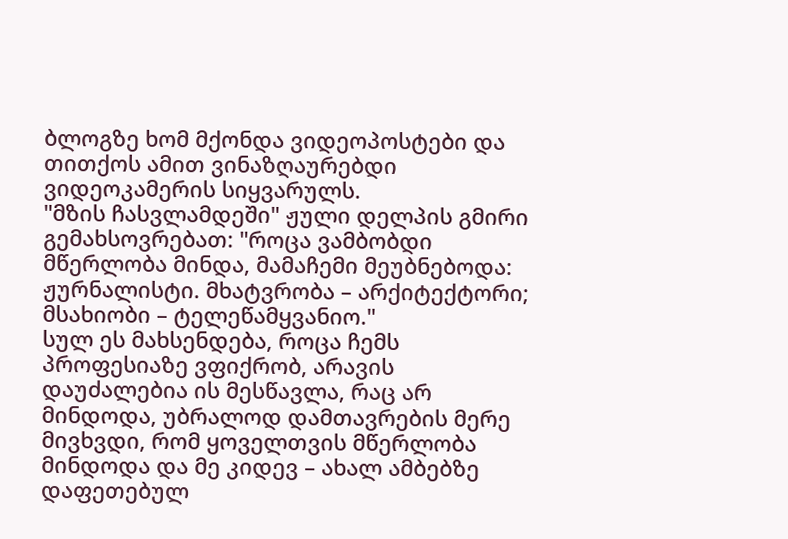ბლოგზე ხომ მქონდა ვიდეოპოსტები და თითქოს ამით ვინაზღაურებდი ვიდეოკამერის სიყვარულს.
"მზის ჩასვლამდეში" ჟული დელპის გმირი გემახსოვრებათ: "როცა ვამბობდი მწერლობა მინდა, მამაჩემი მეუბნებოდა: ჟურნალისტი. მხატვრობა – არქიტექტორი; მსახიობი – ტელეწამყვანიო."
სულ ეს მახსენდება, როცა ჩემს პროფესიაზე ვფიქრობ, არავის დაუძალებია ის მესწავლა, რაც არ მინდოდა, უბრალოდ დამთავრების მერე მივხვდი, რომ ყოველთვის მწერლობა მინდოდა და მე კიდევ – ახალ ამბებზე დაფეთებულ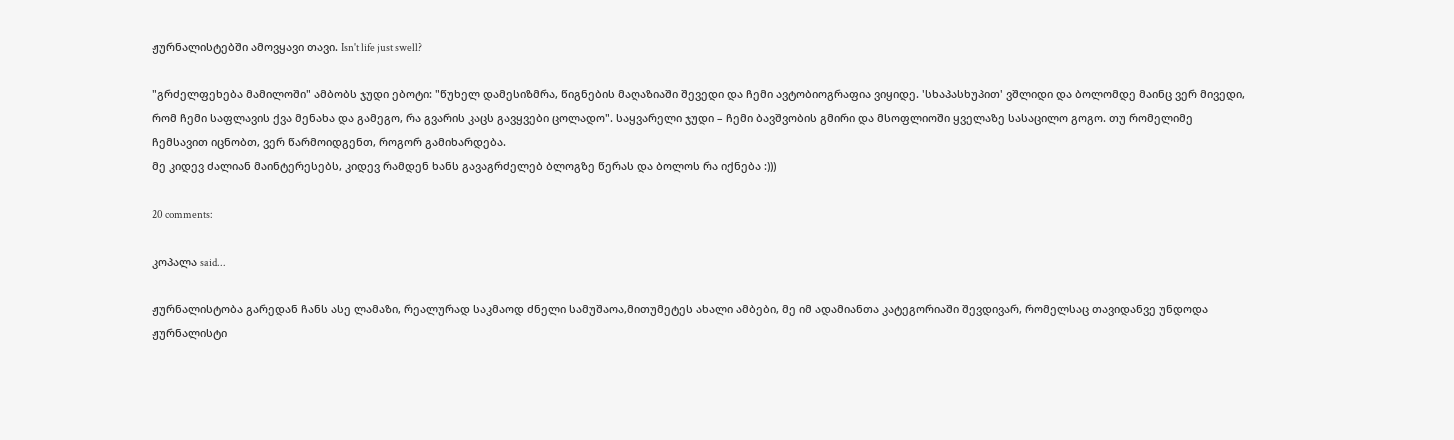ჟურნალისტებში ამოვყავი თავი. Isn't life just swell?

"გრძელფეხება მამილოში" ამბობს ჯუდი ებოტი: "წუხელ დამესიზმრა, წიგნების მაღაზიაში შევედი და ჩემი ავტობიოგრაფია ვიყიდე. 'სხაპასხუპით' ვშლიდი და ბოლომდე მაინც ვერ მივედი, რომ ჩემი საფლავის ქვა მენახა და გამეგო, რა გვარის კაცს გავყვები ცოლადო". საყვარელი ჯუდი – ჩემი ბავშვობის გმირი და მსოფლიოში ყველაზე სასაცილო გოგო. თუ რომელიმე ჩემსავით იცნობთ, ვერ წარმოიდგენთ, როგორ გამიხარდება.
მე კიდევ ძალიან მაინტერესებს, კიდევ რამდენ ხანს გავაგრძელებ ბლოგზე წერას და ბოლოს რა იქნება :)))

20 comments:

კოპალა said...

ჟურნალისტობა გარედან ჩანს ასე ლამაზი, რეალურად საკმაოდ ძნელი სამუშაოა,მითუმეტეს ახალი ამბები, მე იმ ადამიანთა კატეგორიაში შევდივარ, რომელსაც თავიდანვე უნდოდა ჟურნალისტი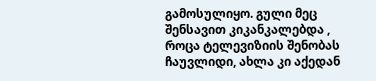გამოსულიყო. გული მეც შენსავით კიკანკალებდა , როცა ტელევიზიის შენობას ჩაუვლიდი, ახლა კი აქედან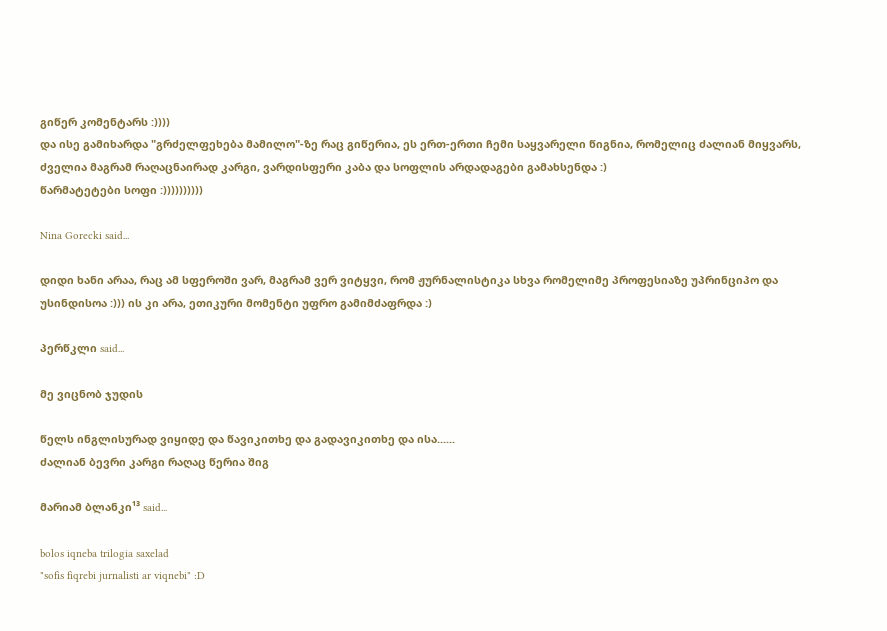გიწერ კომენტარს :))))
და ისე გამიხარდა "გრძელფეხება მამილო"-ზე რაც გიწერია, ეს ერთ-ერთი ჩემი საყვარელი წიგნია, რომელიც ძალიან მიყვარს, ძველია მაგრამ რაღაცნაირად კარგი, ვარდისფერი კაბა და სოფლის არდადაგები გამახსენდა :)
წარმატეტები სოფი :))))))))))

Nina Gorecki said...

დიდი ხანი არაა, რაც ამ სფეროში ვარ, მაგრამ ვერ ვიტყვი, რომ ჟურნალისტიკა სხვა რომელიმე პროფესიაზე უპრინციპო და უსინდისოა :))) ის კი არა, ეთიკური მომენტი უფრო გამიმძაფრდა :)

პერწკლი said...

მე ვიცნობ ჯუდის

წელს ინგლისურად ვიყიდე და წავიკითხე და გადავიკითხე და ისა......
ძალიან ბევრი კარგი რაღაც წერია შიგ

მარიამ ბლანკი¹³ said...

bolos iqneba trilogia saxelad
"sofis fiqrebi jurnalisti ar viqnebi" :D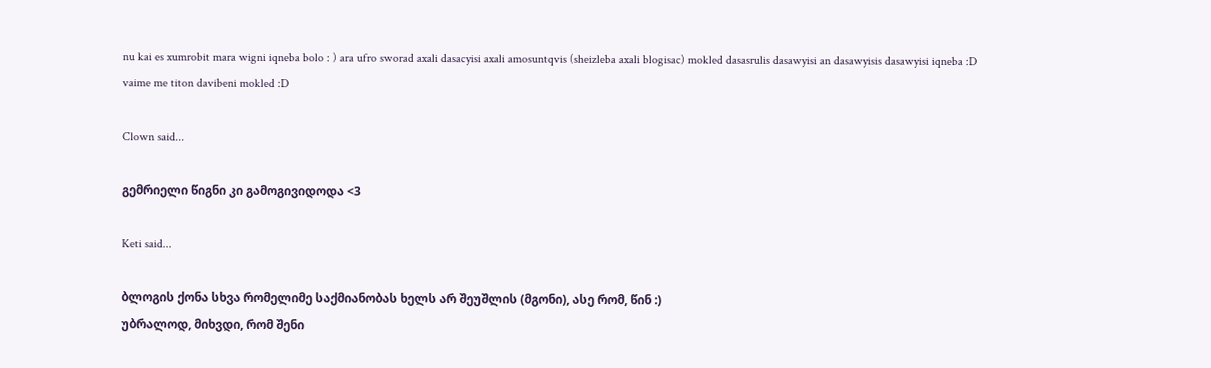nu kai es xumrobit mara wigni iqneba bolo : ) ara ufro sworad axali dasacyisi axali amosuntqvis (sheizleba axali blogisac) mokled dasasrulis dasawyisi an dasawyisis dasawyisi iqneba :D
vaime me titon davibeni mokled :D

Clown said...

გემრიელი წიგნი კი გამოგივიდოდა <3

Keti said...

ბლოგის ქონა სხვა რომელიმე საქმიანობას ხელს არ შეუშლის (მგონი), ასე რომ, წინ :)
უბრალოდ, მიხვდი, რომ შენი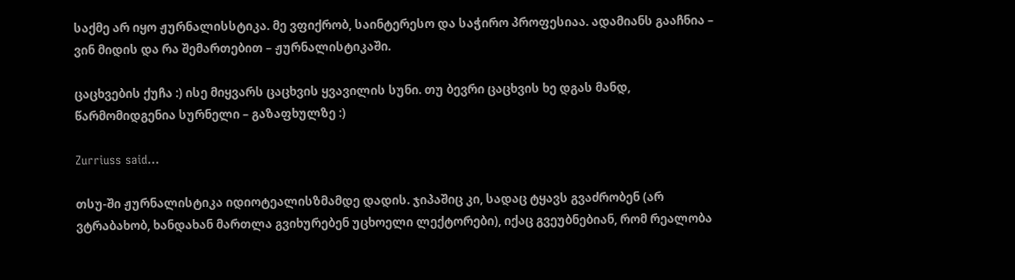საქმე არ იყო ჟურნალისსტიკა. მე ვფიქრობ, საინტერესო და საჭირო პროფესიაა. ადამიანს გააჩნია – ვინ მიდის და რა შემართებით – ჟურნალისტიკაში.

ცაცხვების ქუჩა :) ისე მიყვარს ცაცხვის ყვავილის სუნი. თუ ბევრი ცაცხვის ხე დგას მანდ, წარმომიდგენია სურნელი – გაზაფხულზე :)

Zurriuss said...

თსუ-ში ჟურნალისტიკა იდიოტეალისზმამდე დადის. ჯიპაშიც კი, სადაც ტყავს გვაძრობენ (არ ვტრაბახობ, ხანდახან მართლა გვიხურებენ უცხოელი ლექტორები), იქაც გვეუბნებიან, რომ რეალობა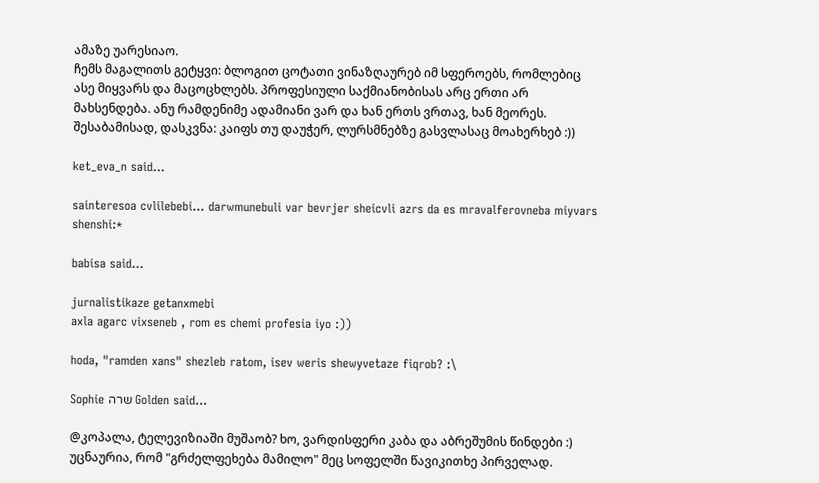ამაზე უარესიაო.
ჩემს მაგალითს გეტყვი: ბლოგით ცოტათი ვინაზღაურებ იმ სფეროებს, რომლებიც ასე მიყვარს და მაცოცხლებს. პროფესიული საქმიანობისას არც ერთი არ მახსენდება. ანუ რამდენიმე ადამიანი ვარ და ხან ერთს ვრთავ, ხან მეორეს. შესაბამისად, დასკვნა: კაიფს თუ დაუჭერ, ლურსმნებზე გასვლასაც მოახერხებ :))

ket_eva_n said...

sainteresoa cvlilebebi... darwmunebuli var bevrjer sheicvli azrs da es mravalferovneba miyvars shenshi:*

babisa said...

jurnalistikaze getanxmebi
axla agarc vixseneb , rom es chemi profesia iyo :))

hoda, "ramden xans" shezleb ratom, isev weris shewyvetaze fiqrob? :\

Sophie שרה Golden said...

@კოპალა, ტელევიზიაში მუშაობ? ხო, ვარდისფერი კაბა და აბრეშუმის წინდები :) უცნაურია, რომ "გრძელფეხება მამილო" მეც სოფელში წავიკითხე პირველად.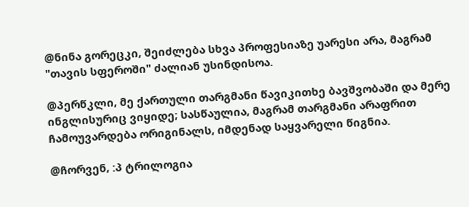@ნინა გორეცკი, შეიძლება სხვა პროფესიაზე უარესი არა, მაგრამ "თავის სფეროში" ძალიან უსინდისოა.

@პერწკლი, მე ქართული თარგმანი წავიკითხე ბავშვობაში და მერე ინგლისურიც ვიყიდე; სასწაულია, მაგრამ თარგმანი არაფრით ჩამოუვარდება ორიგინალს, იმდენად საყვარელი წიგნია.

@ჩორვენ, :პ ტრილოგია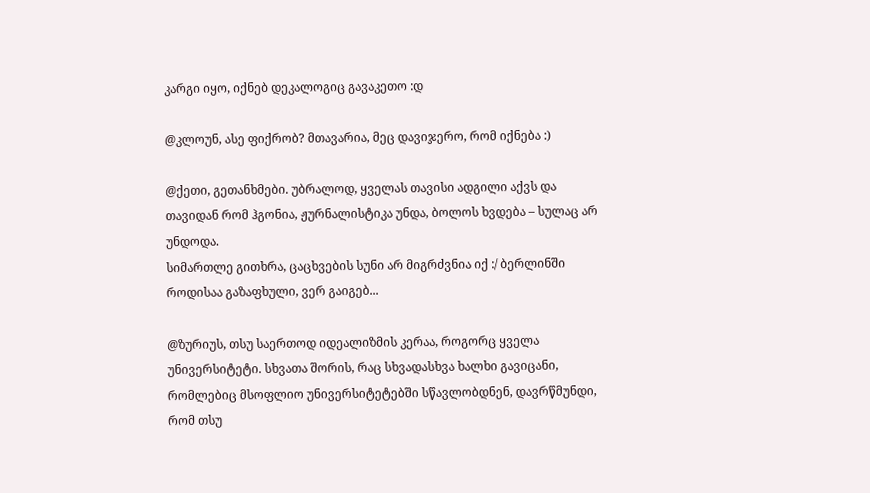კარგი იყო, იქნებ დეკალოგიც გავაკეთო :დ

@კლოუნ, ასე ფიქრობ? მთავარია, მეც დავიჯერო, რომ იქნება :)

@ქეთი, გეთანხმები. უბრალოდ, ყველას თავისი ადგილი აქვს და თავიდან რომ ჰგონია, ჟურნალისტიკა უნდა, ბოლოს ხვდება – სულაც არ უნდოდა.
სიმართლე გითხრა, ცაცხვების სუნი არ მიგრძვნია იქ :/ ბერლინში როდისაა გაზაფხული, ვერ გაიგებ...

@ზურიუს, თსუ საერთოდ იდეალიზმის კერაა, როგორც ყველა უნივერსიტეტი. სხვათა შორის, რაც სხვადასხვა ხალხი გავიცანი, რომლებიც მსოფლიო უნივერსიტეტებში სწავლობდნენ, დავრწმუნდი, რომ თსუ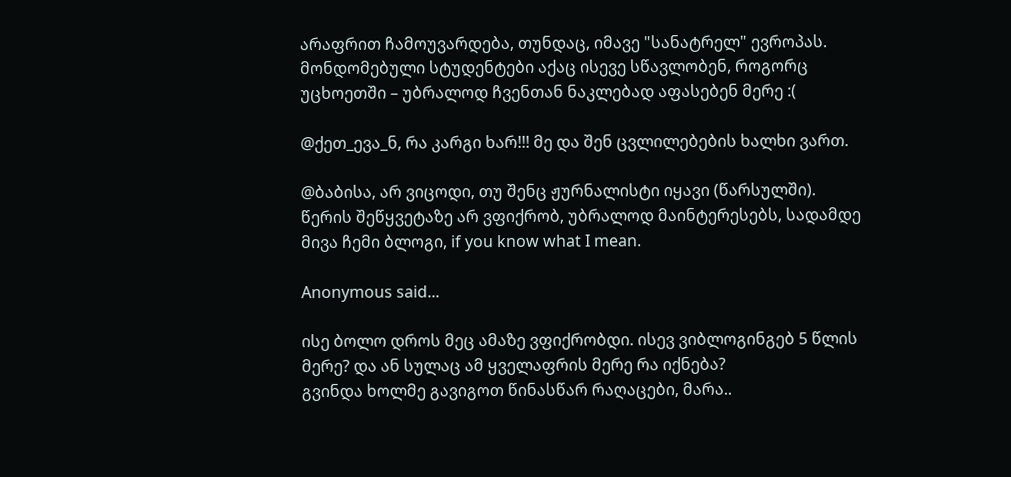არაფრით ჩამოუვარდება, თუნდაც, იმავე "სანატრელ" ევროპას. მონდომებული სტუდენტები აქაც ისევე სწავლობენ, როგორც უცხოეთში – უბრალოდ ჩვენთან ნაკლებად აფასებენ მერე :(

@ქეთ_ევა_ნ, რა კარგი ხარ!!! მე და შენ ცვლილებების ხალხი ვართ.

@ბაბისა, არ ვიცოდი, თუ შენც ჟურნალისტი იყავი (წარსულში). წერის შეწყვეტაზე არ ვფიქრობ, უბრალოდ მაინტერესებს, სადამდე მივა ჩემი ბლოგი, if you know what I mean.

Anonymous said...

ისე ბოლო დროს მეც ამაზე ვფიქრობდი. ისევ ვიბლოგინგებ 5 წლის მერე? და ან სულაც ამ ყველაფრის მერე რა იქნება?
გვინდა ხოლმე გავიგოთ წინასწარ რაღაცები, მარა..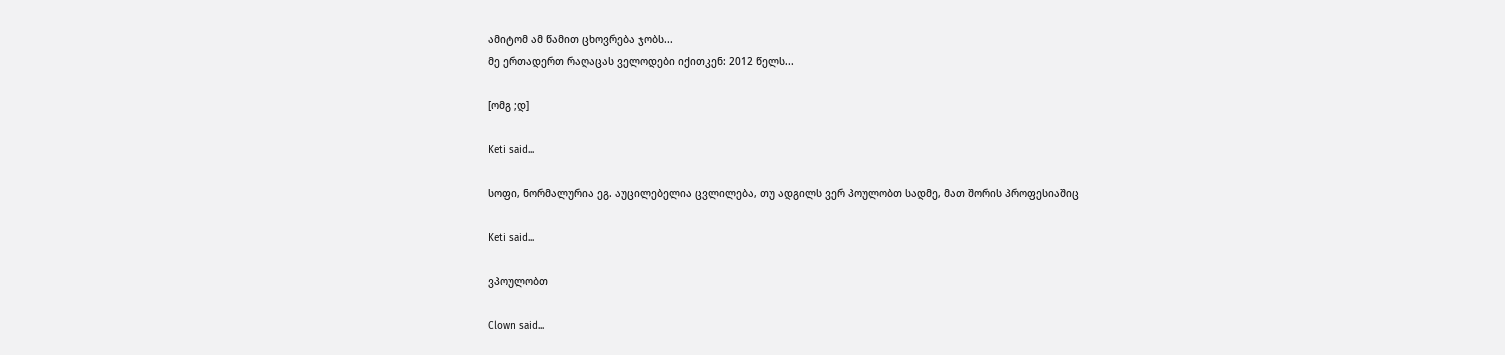ამიტომ ამ წამით ცხოვრება ჯობს...
მე ერთადერთ რაღაცას ველოდები იქითკენ: 2012 წელს...

[ომგ ;დ]

Keti said...

სოფი, ნორმალურია ეგ. აუცილებელია ცვლილება, თუ ადგილს ვერ პოულობთ სადმე, მათ შორის პროფესიაშიც

Keti said...

ვპოულობთ

Clown said...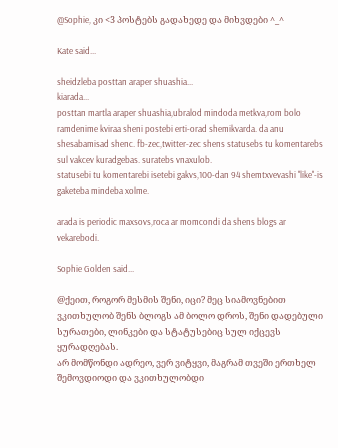@Sophie, კი <3 პოსტებს გადახედე და მიხვდები ^_^

Kate said...

sheidzleba posttan araper shuashia...
kiarada...
posttan martla araper shuashia,ubralod mindoda metkva,rom bolo ramdenime kviraa sheni postebi erti-orad shemikvarda. da anu shesabamisad shenc. fb-zec,twitter-zec shens statusebs tu komentarebs sul vakcev kuradgebas. suratebs vnaxulob.
statusebi tu komentarebi isetebi gakvs,100-dan 94 shemtxvevashi ''like''-is gaketeba mindeba xolme.

arada is periodic maxsovs,roca ar momcondi da shens blogs ar vekarebodi.

Sophie Golden said...

@ქეით, როგორ მესმის შენი, იცი? მეც სიამოვნებით ვკითხულობ შენს ბლოგს ამ ბოლო დროს, შენი დადებული სურათები, ლინკები და სტატუსებიც სულ იქცევს ყურადღებას.
არ მომწონდი ადრეო, ვერ ვიტყვი, მაგრამ თვეში ერთხელ შემოვდიოდი და ვკითხულობდი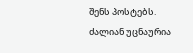შენს პოსტებს. ძალიან უცნაურია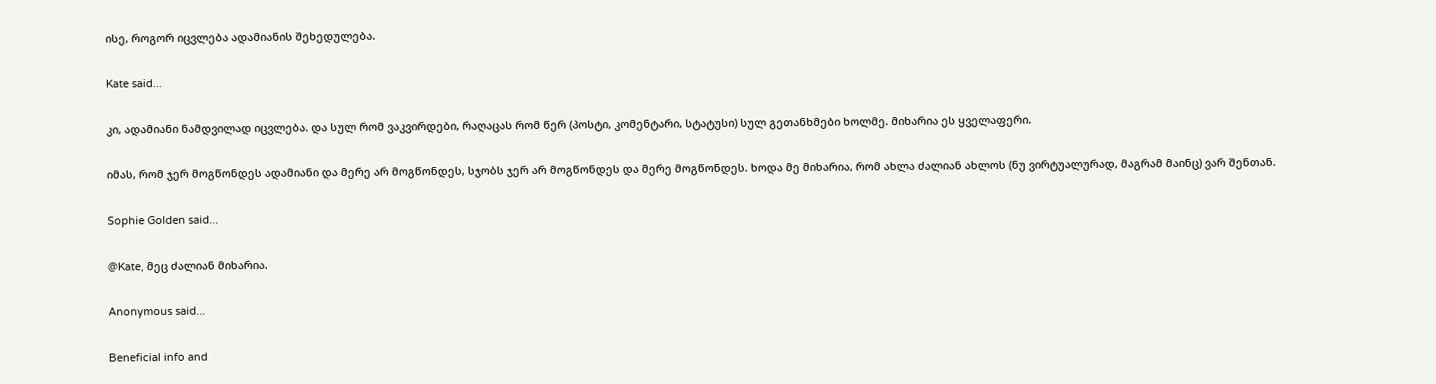ისე, როგორ იცვლება ადამიანის შეხედულება.

Kate said...

კი, ადამიანი ნამდვილად იცვლება. და სულ რომ ვაკვირდები, რაღაცას რომ წერ (პოსტი, კომენტარი, სტატუსი) სულ გეთანხმები ხოლმე. მიხარია ეს ყველაფერი.

იმას, რომ ჯერ მოგწონდეს ადამიანი და მერე არ მოგწონდეს, სჯობს ჯერ არ მოგწონდეს და მერე მოგწონდეს. ხოდა მე მიხარია, რომ ახლა ძალიან ახლოს (ნუ ვირტუალურად, მაგრამ მაინც) ვარ შენთან.

Sophie Golden said...

@Kate, მეც ძალიან მიხარია.

Anonymous said...

Beneficial info and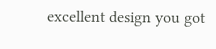excellent design you got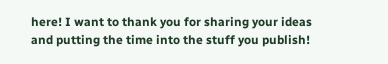here! I want to thank you for sharing your ideas and putting the time into the stuff you publish!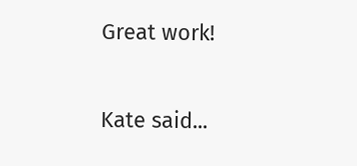Great work!

Kate said...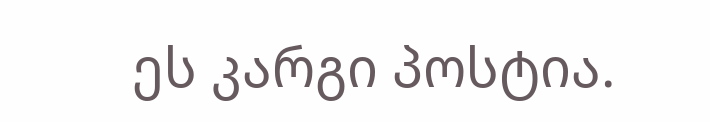ეს კარგი პოსტია.